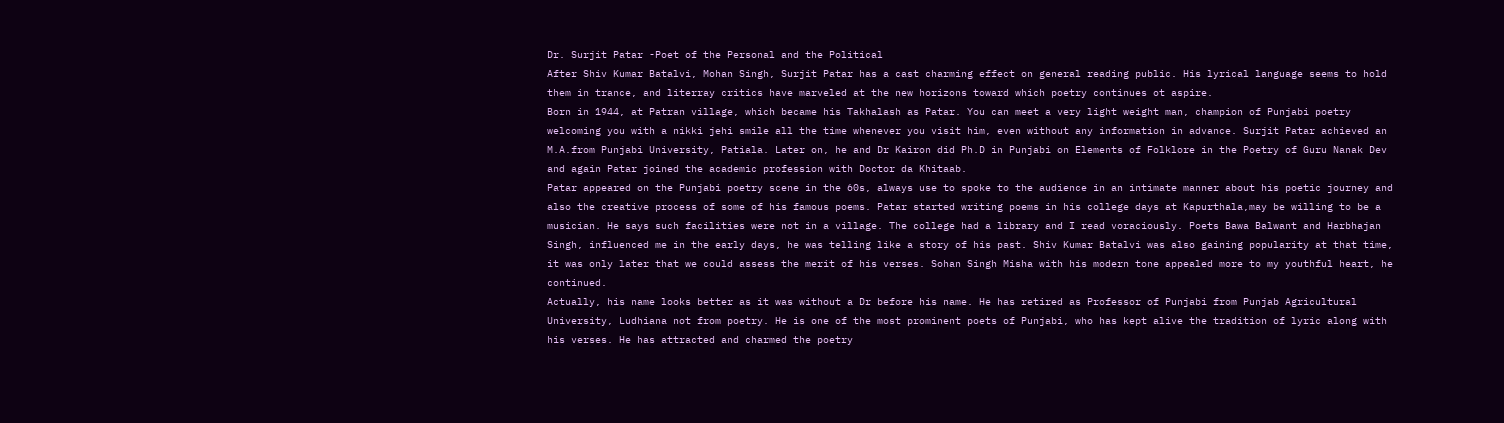Dr. Surjit Patar -Poet of the Personal and the Political
After Shiv Kumar Batalvi, Mohan Singh, Surjit Patar has a cast charming effect on general reading public. His lyrical language seems to hold them in trance, and literray critics have marveled at the new horizons toward which poetry continues ot aspire.
Born in 1944, at Patran village, which became his Takhalash as Patar. You can meet a very light weight man, champion of Punjabi poetry welcoming you with a nikki jehi smile all the time whenever you visit him, even without any information in advance. Surjit Patar achieved an M.A.from Punjabi University, Patiala. Later on, he and Dr Kairon did Ph.D in Punjabi on Elements of Folklore in the Poetry of Guru Nanak Dev and again Patar joined the academic profession with Doctor da Khitaab.
Patar appeared on the Punjabi poetry scene in the 60s, always use to spoke to the audience in an intimate manner about his poetic journey and also the creative process of some of his famous poems. Patar started writing poems in his college days at Kapurthala,may be willing to be a musician. He says such facilities were not in a village. The college had a library and I read voraciously. Poets Bawa Balwant and Harbhajan Singh, influenced me in the early days, he was telling like a story of his past. Shiv Kumar Batalvi was also gaining popularity at that time, it was only later that we could assess the merit of his verses. Sohan Singh Misha with his modern tone appealed more to my youthful heart, he continued.
Actually, his name looks better as it was without a Dr before his name. He has retired as Professor of Punjabi from Punjab Agricultural University, Ludhiana not from poetry. He is one of the most prominent poets of Punjabi, who has kept alive the tradition of lyric along with his verses. He has attracted and charmed the poetry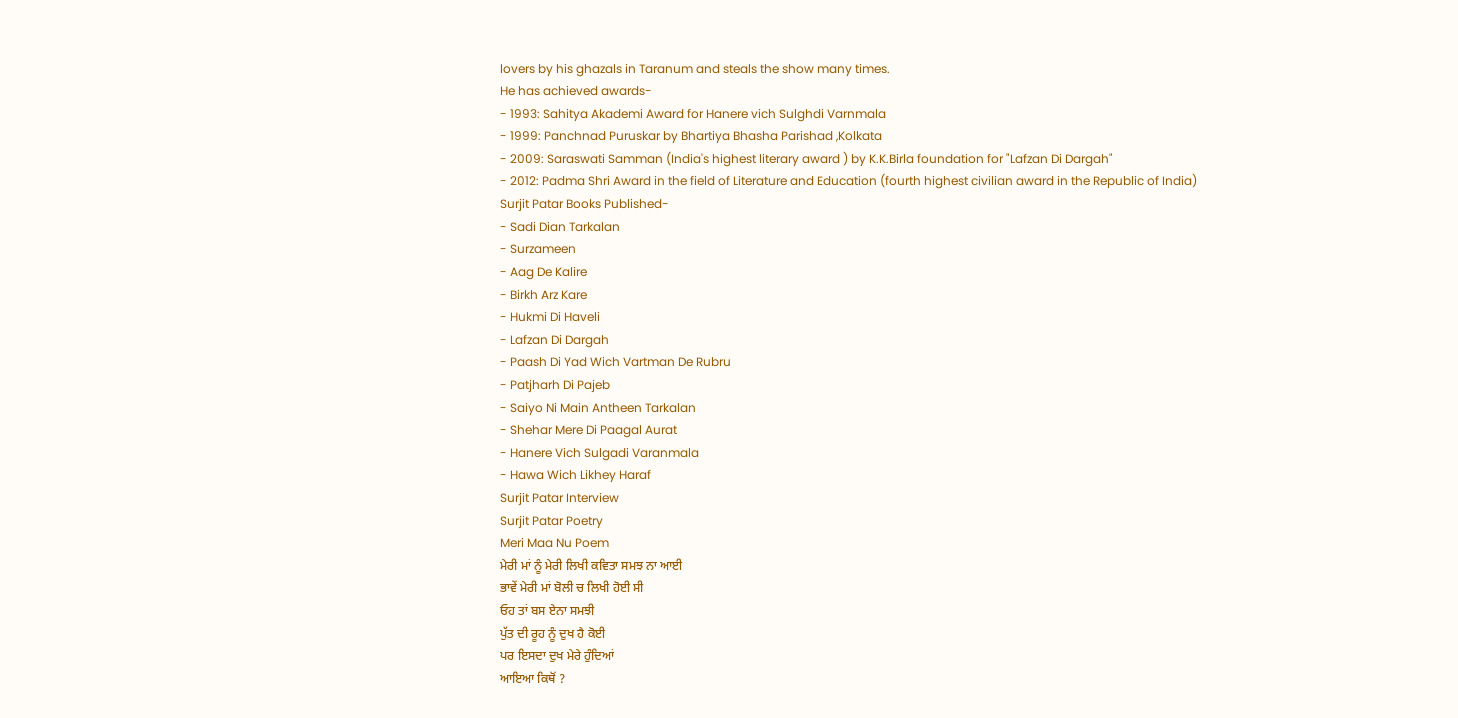lovers by his ghazals in Taranum and steals the show many times.
He has achieved awards-
- 1993: Sahitya Akademi Award for Hanere vich Sulghdi Varnmala
- 1999: Panchnad Puruskar by Bhartiya Bhasha Parishad ,Kolkata
- 2009: Saraswati Samman (India's highest literary award ) by K.K.Birla foundation for "Lafzan Di Dargah"
- 2012: Padma Shri Award in the field of Literature and Education (fourth highest civilian award in the Republic of India)
Surjit Patar Books Published-
- Sadi Dian Tarkalan
- Surzameen
- Aag De Kalire
- Birkh Arz Kare
- Hukmi Di Haveli
- Lafzan Di Dargah
- Paash Di Yad Wich Vartman De Rubru
- Patjharh Di Pajeb
- Saiyo Ni Main Antheen Tarkalan
- Shehar Mere Di Paagal Aurat
- Hanere Vich Sulgadi Varanmala
- Hawa Wich Likhey Haraf
Surjit Patar Interview
Surjit Patar Poetry
Meri Maa Nu Poem
ਮੇਰੀ ਮਾਂ ਨੂੰ ਮੇਰੀ ਲਿਖੀ ਕਵਿਤਾ ਸਮਝ ਨਾ ਆਈ
ਭਾਵੇਂ ਮੇਰੀ ਮਾਂ ਬੋਲੀ ਚ ਲਿਖੀ ਹੋਈ ਸੀ
ਓਹ ਤਾਂ ਬਸ ਏਨਾ ਸਮਝੀ
ਪੁੱਤ ਦੀ ਰੂਹ ਨੂੰ ਦੁਖ ਹੈ ਕੋਈ
ਪਰ ਇਸਦਾ ਦੁਖ ਮੇਰੇ ਹੁੰਦਿਆਂ
ਆਇਆ ਕਿਥੋਂ ?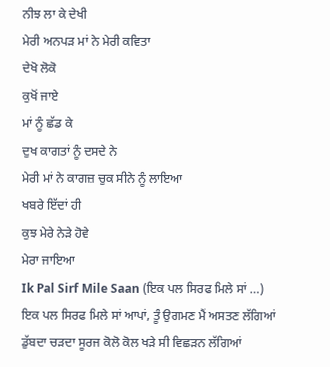ਨੀਝ ਲਾ ਕੇ ਦੇਖੀ
ਮੇਰੀ ਅਨਪੜ ਮਾਂ ਨੇ ਮੇਰੀ ਕਵਿਤਾ
ਦੇਖੋ ਲੋਕੋ
ਕੁਖੋਂ ਜਾਏ
ਮਾਂ ਨੂੰ ਛੱਡ ਕੇ
ਦੁਖ ਕਾਗਤਾਂ ਨੂੰ ਦਸਦੇ ਨੇ
ਮੇਰੀ ਮਾਂ ਨੇ ਕਾਗਜ਼ ਚੁਕ ਸੀਨੇ ਨੂੰ ਲਾਇਆ
ਖਬਰੇ ਇੱਦਾਂ ਹੀ
ਕੁਝ ਮੇਰੇ ਨੇੜੇ ਹੋਵੇ
ਮੇਰਾ ਜਾਇਆ
Ik Pal Sirf Mile Saan (ਇਕ ਪਲ ਸਿਰਫ ਮਿਲੇ ਸਾਂ …)
ਇਕ ਪਲ ਸਿਰਫ ਮਿਲੇ ਸਾਂ ਆਪਾਂ, ਤੂੰ ਉਗਮਣ ਮੈਂ ਅਸਤਣ ਲੱਗਿਆਂ
ਡੁੱਬਦਾ ਚੜਦਾ ਸੂਰਜ ਕੋਲੋ ਕੋਲ ਖੜੇ ਸੀ ਵਿਛੜਨ ਲੱਗਿਆਂ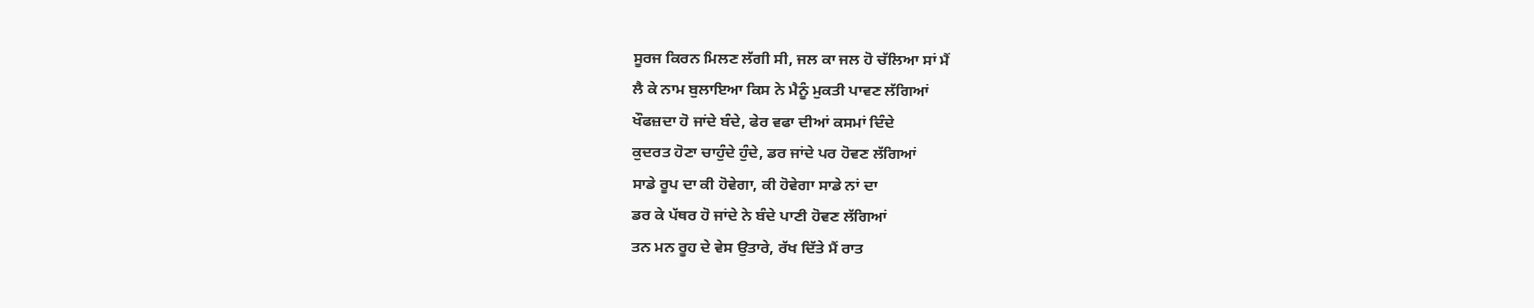ਸੂਰਜ ਕਿਰਨ ਮਿਲਣ ਲੱਗੀ ਸੀ, ਜਲ ਕਾ ਜਲ ਹੋ ਚੱਲਿਆ ਸਾਂ ਮੈਂ
ਲੈ ਕੇ ਨਾਮ ਬੁਲਾਇਆ ਕਿਸ ਨੇ ਮੈਨੂੰ ਮੁਕਤੀ ਪਾਵਣ ਲੱਗਿਆਂ
ਖੌਫਜ਼ਦਾ ਹੋ ਜਾਂਦੇ ਬੰਦੇ, ਫੇਰ ਵਫਾ ਦੀਆਂ ਕਸਮਾਂ ਦਿੰਦੇ
ਕੁਦਰਤ ਹੋਣਾ ਚਾਹੁੰਦੇ ਹੁੰਦੇ, ਡਰ ਜਾਂਦੇ ਪਰ ਹੋਵਣ ਲੱਗਿਆਂ
ਸਾਡੇ ਰੂਪ ਦਾ ਕੀ ਹੋਵੇਗਾ, ਕੀ ਹੋਵੇਗਾ ਸਾਡੇ ਨਾਂ ਦਾ
ਡਰ ਕੇ ਪੱਥਰ ਹੋ ਜਾਂਦੇ ਨੇ ਬੰਦੇ ਪਾਣੀ ਹੋਵਣ ਲੱਗਿਆਂ
ਤਨ ਮਨ ਰੂਹ ਦੇ ਵੇਸ ਉਤਾਰੇ, ਰੱਖ ਦਿੱਤੇ ਮੈਂ ਰਾਤ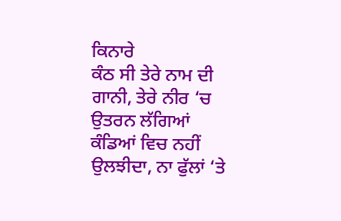ਕਿਨਾਰੇ
ਕੰਠ ਸੀ ਤੇਰੇ ਨਾਮ ਦੀ ਗਾਨੀ, ਤੇਰੇ ਨੀਰ ‘ਚ ਉਤਰਨ ਲੱਗਿਆਂ
ਕੰਡਿਆਂ ਵਿਚ ਨਹੀਂ ਉਲਝੀਦਾ, ਨਾ ਫੁੱਲਾਂ ‘ਤੇ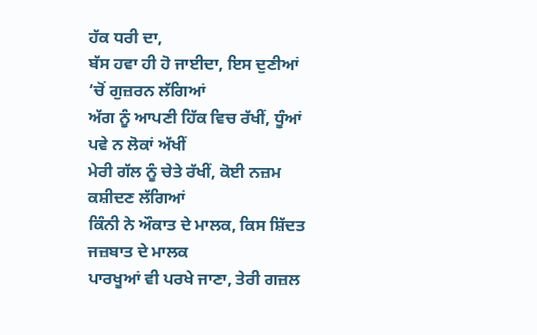ਹੱਕ ਧਰੀ ਦਾ,
ਬੱਸ ਹਵਾ ਹੀ ਹੋ ਜਾਈਦਾ, ਇਸ ਦੁਣੀਆਂ ‘ਚੋਂ ਗੁਜ਼ਰਨ ਲੱਗਿਆਂ
ਅੱਗ ਨੂੰ ਆਪਣੀ ਹਿੱਕ ਵਿਚ ਰੱਖੀਂ, ਧੂੰਆਂ ਪਵੇ ਨ ਲੋਕਾਂ ਅੱਖੀਂ
ਮੇਰੀ ਗੱਲ ਨੂੰ ਚੇਤੇ ਰੱਖੀਂ, ਕੋਈ ਨਜ਼ਮ ਕਸ਼ੀਦਣ ਲੱਗਿਆਂ
ਕਿੰਨੀ ਨੇ ਔਕਾਤ ਦੇ ਮਾਲਕ, ਕਿਸ ਸ਼ਿੱਦਤ ਜਜ਼ਬਾਤ ਦੇ ਮਾਲਕ
ਪਾਰਖੂਆਂ ਵੀ ਪਰਖੇ ਜਾਣਾ, ਤੇਰੀ ਗਜ਼ਲ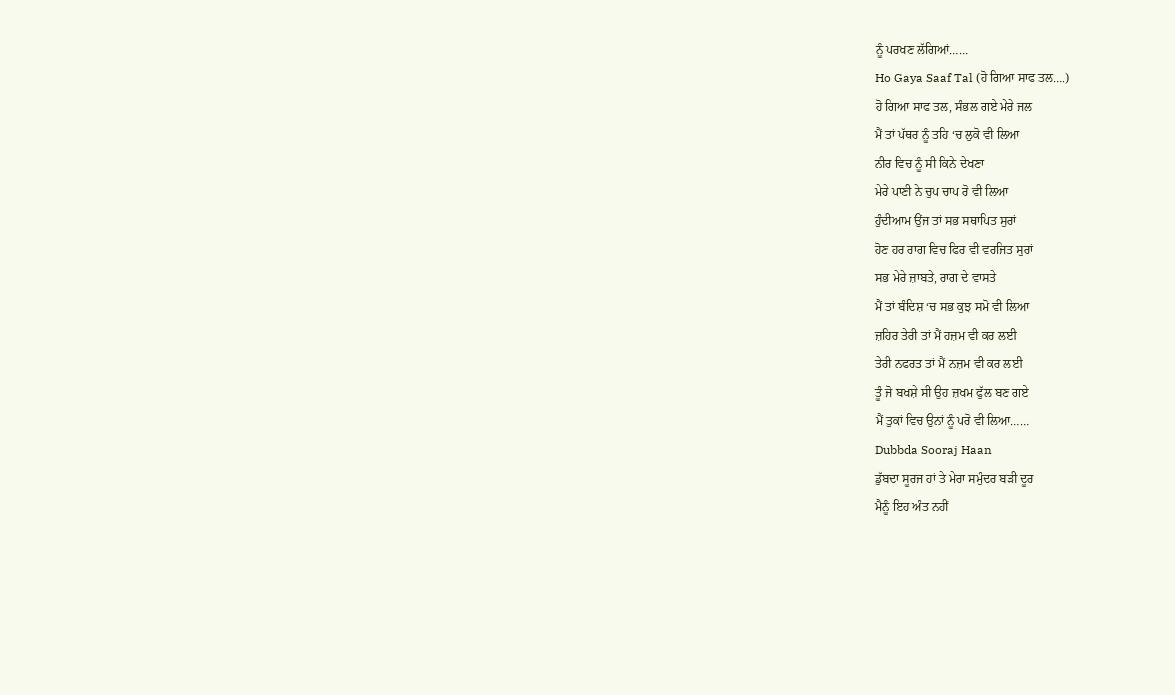ਨੂੰ ਪਰਖਣ ਲੱਗਿਆਂ……
Ho Gaya Saaf Tal (ਹੋ ਗਿਆ ਸਾਫ ਤਲ….)
ਹੋ ਗਿਆ ਸਾਫ ਤਲ, ਸੰਭਲ ਗਏ ਮੇਰੇ ਜਲ
ਮੈਂ ਤਾਂ ਪੱਥਰ ਨੂੰ ਤਹਿ ‘ਚ ਲੁਕੋ ਵੀ ਲਿਆ
ਨੀਰ ਵਿਚ ਨੂੰ ਸੀ ਕਿਨੇ ਦੇਖਣਾ
ਮੇਰੇ ਪਾਣੀ ਨੇ ਚੁਪ ਚਾਪ ਰੋ ਵੀ ਲਿਆ
ਹੁੰਦੀਆਮ ਉਂਜ ਤਾਂ ਸਭ ਸਥਾਪਿਤ ਸੁਰਾਂ
ਹੋਣ ਹਰ ਰਾਗ ਵਿਚ ਫਿਰ ਵੀ ਵਰਜਿਤ ਸੁਰਾਂ
ਸਭ ਮੇਰੇ ਜ਼ਾਬਤੇ, ਰਾਗ ਦੇ ਵਾਸਤੇ
ਮੈਂ ਤਾਂ ਬੰਦਿਸ਼ ‘ਚ ਸਭ ਕੁਝ ਸਮੋ ਵੀ ਲਿਆ
ਜ਼ਹਿਰ ਤੇਰੀ ਤਾਂ ਮੈਂ ਹਜ਼ਮ ਵੀ ਕਰ ਲਈ
ਤੇਰੀ ਨਫਰਤ ਤਾਂ ਮੈਂ ਨਜ਼ਮ ਵੀ ਕਰ ਲਈ
ਤੂੰ ਜੋ ਬਖਸ਼ੇ ਸੀ ਉਹ ਜ਼ਖਮ ਫੁੱਲ ਬਣ ਗਏ
ਮੈਂ ਤੁਕਾਂ ਵਿਚ ਉਨਾਂ ਨੂੰ ਪਰੋ ਵੀ ਲਿਆ……
Dubbda Sooraj Haan
ਡੁੱਬਦਾ ਸੂਰਜ ਹਾਂ ਤੇ ਮੇਰਾ ਸਮੁੰਦਰ ਬੜੀ ਦੂਰ
ਮੈਨੂੰ ਇਹ ਅੰਤ ਨਹੀਂ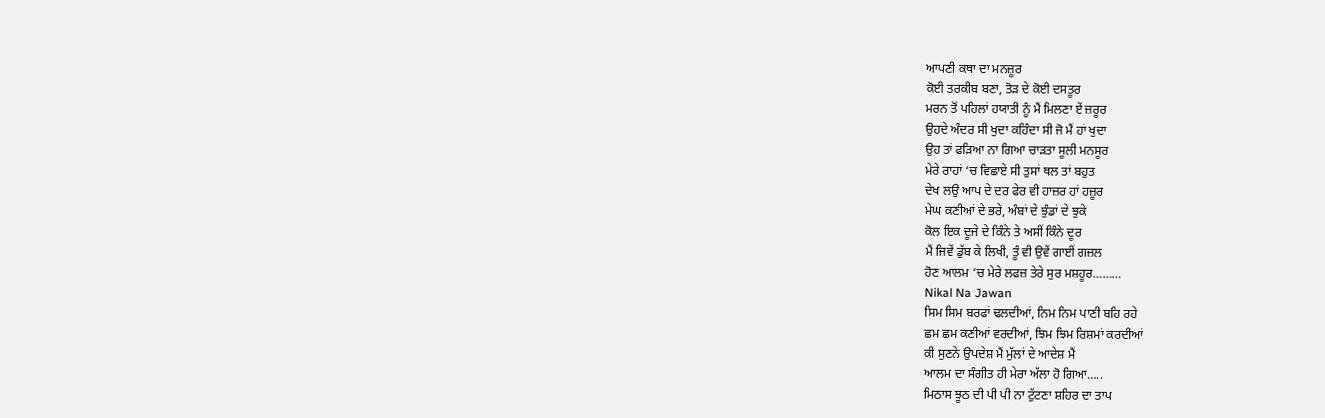ਆਪਣੀ ਕਥਾ ਦਾ ਮਨਜ਼ੂਰ
ਕੋਈ ਤਰਕੀਬ ਬਣਾ, ਤੋੜ ਦੇ ਕੋਈ ਦਸਤੂਰ
ਮਰਨ ਤੋਂ ਪਹਿਲਾਂ ਹਯਾਤੀ ਨੂੰ ਮੈਂ ਮਿਲਣਾ ਏਂ ਜ਼ਰੂਰ
ਉਹਦੇ ਅੰਦਰ ਸੀ ਖੁਦਾ ਕਹਿੰਦਾ ਸੀ ਜੋ ਮੈਂ ਹਾਂ ਖੁਦਾ
ਉਹ ਤਾਂ ਫੜਿਆ ਨਾ ਗਿਆ ਚਾੜਤਾ ਸੂਲੀ ਮਨਸੂਰ
ਮੇਰੇ ਰਾਹਾਂ ‘ਚ ਵਿਛਾਏ ਸੀ ਤੁਸਾਂ ਥਲ ਤਾਂ ਬਹੁਤ
ਦੇਖ ਲਉ ਆਪ ਦੇ ਦਰ ਫੇਰ ਵੀ ਹਾਜ਼ਰ ਹਾਂ ਹਜ਼ੂਰ
ਮੇਘ ਕਣੀਆਂ ਦੇ ਭਰੇ, ਅੰਬਾਂ ਦੇ ਝੁੰਡਾਂ ਦੇ ਝੁਕੇ
ਕੋਲ ਇਕ ਦੂਜੇ ਦੇ ਕਿੰਨੇ ਤੇ ਅਸੀਂ ਕਿੰਨੇ ਦੂਰ
ਮੈਂ ਜਿਵੇਂ ਡੁੱਬ ਕੇ ਲਿਖੀ, ਤੂੰ ਵੀ ਉਵੇਂ ਗਾਈਂ ਗਜ਼ਲ
ਹੋਣ ਆਲਮ ‘ਚ ਮੇਰੇ ਲਫਜ਼ ਤੇਰੇ ਸੁਰ ਮਸ਼ਹੂਰ………
Nikal Na Jawan
ਸਿਮ ਸਿਮ ਬਰਫਾਂ ਢਲਦੀਆਂ, ਨਿਮ ਨਿਮ ਪਾਣੀ ਬਹਿ ਰਹੇ
ਛਮ ਛਮ ਕਣੀਆਂ ਵਰਦੀਆਂ, ਝਿਮ ਝਿਮ ਰਿਸ਼ਮਾਂ ਕਰਦੀਆਂ
ਕੀ ਸੁਣਨੇ ਉਪਦੇਸ਼ ਮੈਂ ਮੁੱਲਾਂ ਦੇ ਆਦੇਸ਼ ਮੈਂ
ਆਲਮ ਦਾ ਸੰਗੀਤ ਹੀ ਮੇਰਾ ਅੱਲਾ ਹੋ ਗਿਆ…..
ਮਿਠਾਸ ਝੂਠ ਦੀ ਪੀ ਪੀ ਨਾ ਟੁੱਟਣਾ ਸ਼ਹਿਰ ਦਾ ਤਾਪ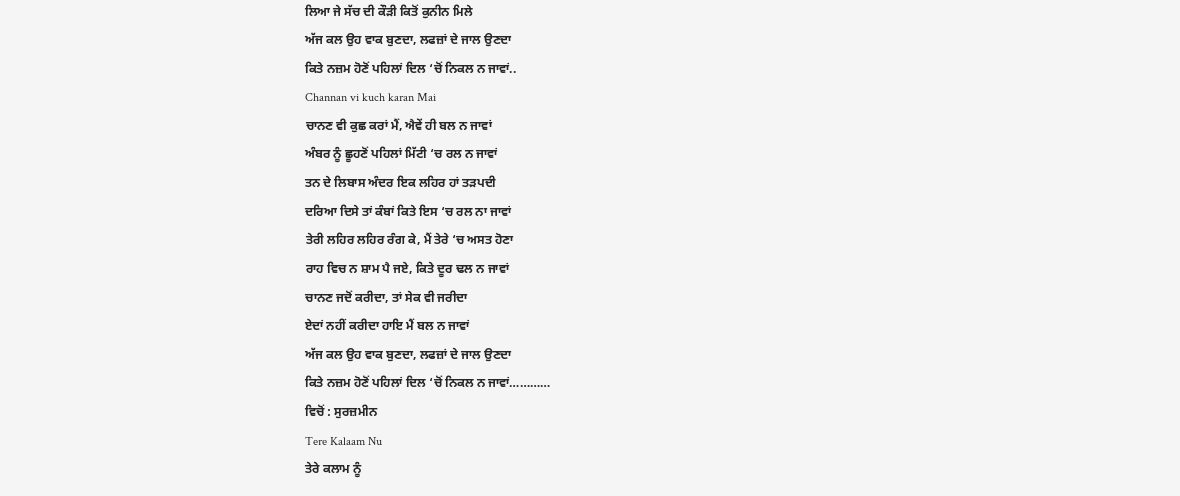ਲਿਆ ਜੇ ਸੱਚ ਦੀ ਕੌੜੀ ਕਿਤੋਂ ਕੁਨੀਨ ਮਿਲੇ
ਅੱਜ ਕਲ ਉਹ ਵਾਕ ਬੁਣਦਾ, ਲਫਜ਼ਾਂ ਦੇ ਜਾਲ ਉਣਦਾ
ਕਿਤੇ ਨਜ਼ਮ ਹੋਣੋਂ ਪਹਿਲਾਂ ਦਿਲ ‘ਚੋਂ ਨਿਕਲ ਨ ਜਾਵਾਂ..
Channan vi kuch karan Mai
ਚਾਨਣ ਵੀ ਕੁਛ ਕਰਾਂ ਮੈਂ, ਐਵੇਂ ਹੀ ਬਲ ਨ ਜਾਵਾਂ
ਅੰਬਰ ਨੂੰ ਛੂਹਣੋਂ ਪਹਿਲਾਂ ਮਿੱਟੀ ‘ਚ ਰਲ ਨ ਜਾਵਾਂ
ਤਨ ਦੇ ਲਿਬਾਸ ਅੰਦਰ ਇਕ ਲਹਿਰ ਹਾਂ ਤੜਪਦੀ
ਦਰਿਆ ਦਿਸੇ ਤਾਂ ਕੰਬਾਂ ਕਿਤੇ ਇਸ ‘ਚ ਰਲ ਨਾ ਜਾਵਾਂ
ਤੇਰੀ ਲਹਿਰ ਲਹਿਰ ਰੰਗ ਕੇ, ਮੈਂ ਤੇਰੇ ‘ਚ ਅਸਤ ਹੋਣਾ
ਰਾਹ ਵਿਚ ਨ ਸ਼ਾਮ ਪੈ ਜਏ, ਕਿਤੇ ਦੂਰ ਢਲ ਨ ਜਾਵਾਂ
ਚਾਨਣ ਜਦੋਂ ਕਰੀਦਾ, ਤਾਂ ਸੇਕ ਵੀ ਜਰੀਦਾ
ਏਦਾਂ ਨਹੀਂ ਕਰੀਦਾ ਹਾਇ ਮੈਂ ਬਲ ਨ ਜਾਵਾਂ
ਅੱਜ ਕਲ ਉਹ ਵਾਕ ਬੁਣਦਾ, ਲਫਜ਼ਾਂ ਦੇ ਜਾਲ ਉਣਦਾ
ਕਿਤੇ ਨਜ਼ਮ ਹੋਣੋਂ ਪਹਿਲਾਂ ਦਿਲ ‘ਚੋਂ ਨਿਕਲ ਨ ਜਾਵਾਂ…………
ਵਿਚੋਂ : ਸੁਰਜ਼ਮੀਨ
Tere Kalaam Nu
ਤੇਰੇ ਕਲਾਮ ਨੂੰ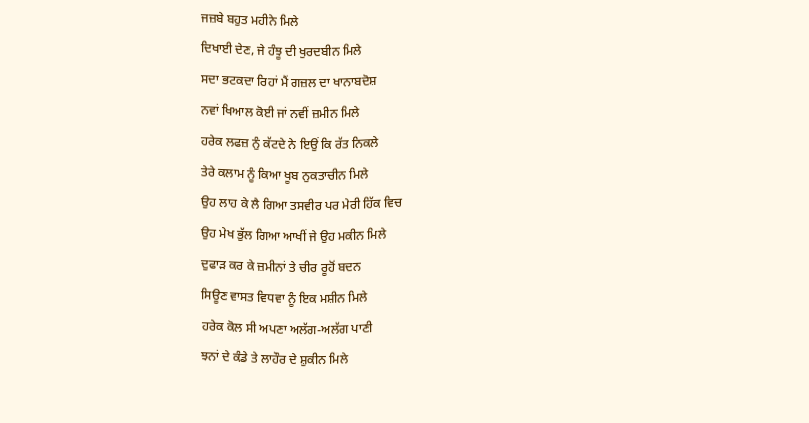ਜਜ਼ਬੇ ਬਹੁਤ ਮਹੀਨੇ ਮਿਲੇ
ਦਿਖਾਈ ਦੇਣ, ਜੇ ਹੰਝੂ ਦੀ ਖੁਰਦਬੀਨ ਮਿਲੇ
ਸਦਾ ਭਟਕਦਾ ਰਿਹਾਂ ਮੈਂ ਗਜ਼ਲ ਦਾ ਖਾਨਾਬਦੋਸ਼
ਨਵਾਂ ਖਿਆਲ ਕੋਈ ਜਾਂ ਨਵੀਂ ਜ਼ਮੀਨ ਮਿਲੇ
ਹਰੇਕ ਲਫਜ਼ ਨੁੰ ਕੱਟਦੇ ਨੇ ਇਉਂ ਕਿ ਰੱਤ ਨਿਕਲੇ
ਤੇਰੇ ਕਲਾਮ ਨੂੰ ਕਿਆ ਖੂਬ ਨੁਕਤਾਚੀਨ ਮਿਲੇ
ਉਹ ਲਾਹ ਕੇ ਲੈ ਗਿਆ ਤਸਵੀਰ ਪਰ ਮੇਰੀ ਹਿੱਕ ਵਿਚ
ਉਹ ਮੇਖ ਭੁੱਲ ਗਿਆ ਆਖੀਂ ਜੇ ਉਹ ਮਕੀਨ ਮਿਲੇ
ਦੁਫਾੜ ਕਰ ਕੇ ਜ਼ਮੀਨਾਂ ਤੇ ਚੀਰ ਰੂਹੋਂ ਬਦਨ
ਸਿਊਣ ਵਾਸਤ ਵਿਧਵਾ ਨੂੰ ਇਕ ਮਸ਼ੀਨ ਮਿਲੇ
ਹਰੇਕ ਕੋਲ ਸੀ ਅਪਣਾ ਅਲੱਗ-ਅਲੱਗ ਪਾਣੀ
ਝਨਾਂ ਦੇ ਕੰਡੇ ਤੇ ਲਾਹੌਰ ਦੇ ਸ਼ੁਕੀਨ ਮਿਲੇ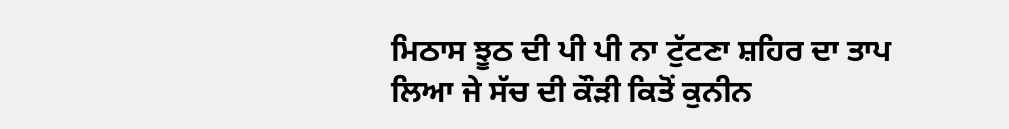ਮਿਠਾਸ ਝੂਠ ਦੀ ਪੀ ਪੀ ਨਾ ਟੁੱਟਣਾ ਸ਼ਹਿਰ ਦਾ ਤਾਪ
ਲਿਆ ਜੇ ਸੱਚ ਦੀ ਕੌੜੀ ਕਿਤੋਂ ਕੁਨੀਨ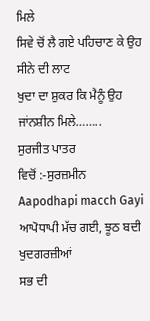ਮਿਲੇ
ਸਿਵੇ ਚੋਂ ਲੈ ਗਏ ਪਹਿਚਾਣ ਕੇ ਉਹ ਸੀਨੇ ਦੀ ਲਾਟ
ਖੁਦਾ ਦਾ ਸ਼ੁਕਰ ਕਿ ਮੈਨੂੰ ਉਹ ਜਾਂਨਸ਼ੀਨ ਮਿਲੇ……..
ਸੁਰਜੀਤ ਪਾਤਰ
ਵਿਚੋਂ :-ਸੁਰਜ਼ਮੀਨ
Aapodhapi macch Gayi
ਆਪੋਧਾਪੀ ਮੱਚ ਗਈ, ਝੂਠ ਬਦੀ ਖੁਦਗਰਜ਼ੀਆਂ
ਸਭ ਦੀ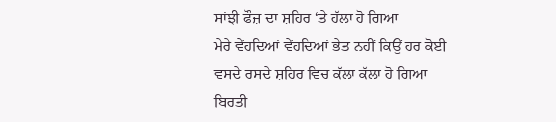ਸਾਂਝੀ ਫੌਜ਼ ਦਾ ਸ਼ਹਿਰ ‘ਤੇ ਹੱਲਾ ਹੋ ਗਿਆ
ਮੇਰੇ ਵੇਂਹਦਿਆਂ ਵੇਂਹਦਿਆਂ ਭੇਤ ਨਹੀਂ ਕਿਉਂ ਹਰ ਕੋਈ
ਵਸਦੇ ਰਸਦੇ ਸ਼ਹਿਰ ਵਿਚ ਕੱਲਾ ਕੱਲਾ ਹੋ ਗਿਆ
ਬਿਰਤੀ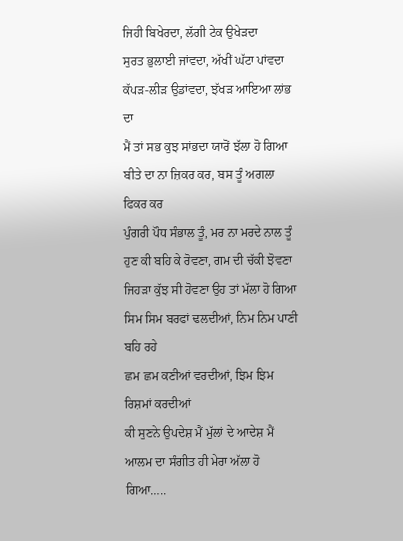ਜਿਹੀ ਬਿਖੇਰਦਾ, ਲੱਗੀ ਟੇਕ ਉਖੇੜਦਾ
ਸੁਰਤ ਭੁਲਾਈ ਜਾਂਵਦਾ, ਅੱਖੀਂ ਘੱਟਾ ਪਾਂਵਦਾ
ਕੱਪੜ-ਲੀੜ ਉਡਾਂਵਦਾ, ਝੱਖੜ ਆਇਆ ਲਾਂਭ ਦਾ
ਮੈਂ ਤਾਂ ਸਭ ਕੁਝ ਸਾਂਭਦਾ ਯਾਰੋਂ ਝੱਲਾ ਹੋ ਗਿਆ
ਬੀਤੇ ਦਾ ਨਾ ਜ਼ਿਕਰ ਕਰ, ਬਸ ਤੂੰ ਅਗਲਾ ਫਿਕਰ ਕਰ
ਪੁੰਗਰੀ ਪੌਧ ਸੰਭਾਲ ਤੂੰ, ਮਰ ਨਾ ਮਰਦੇ ਨਾਲ ਤੂੰ
ਹੁਣ ਕੀ ਬਹਿ ਕੇ ਰੋਵਣਾ, ਗਮ ਦੀ ਚੱਕੀ ਝੋਵਣਾ
ਜਿਹੜਾ ਕੁੱਝ ਸੀ ਹੋਵਣਾ ਉਹ ਤਾਂ ਮੱਲਾ ਹੋ ਗਿਆ
ਸਿਮ ਸਿਮ ਬਰਫਾਂ ਢਲਦੀਆਂ, ਨਿਮ ਨਿਮ ਪਾਣੀ ਬਹਿ ਰਹੇ
ਛਮ ਛਮ ਕਣੀਆਂ ਵਰਦੀਆਂ, ਝਿਮ ਝਿਮ ਰਿਸ਼ਮਾਂ ਕਰਦੀਆਂ
ਕੀ ਸੁਣਨੇ ਉਪਦੇਸ਼ ਮੈਂ ਮੁੱਲਾਂ ਦੇ ਆਦੇਸ਼ ਮੈਂ
ਆਲਮ ਦਾ ਸੰਗੀਤ ਹੀ ਮੇਰਾ ਅੱਲਾ ਹੋ ਗਿਆ…..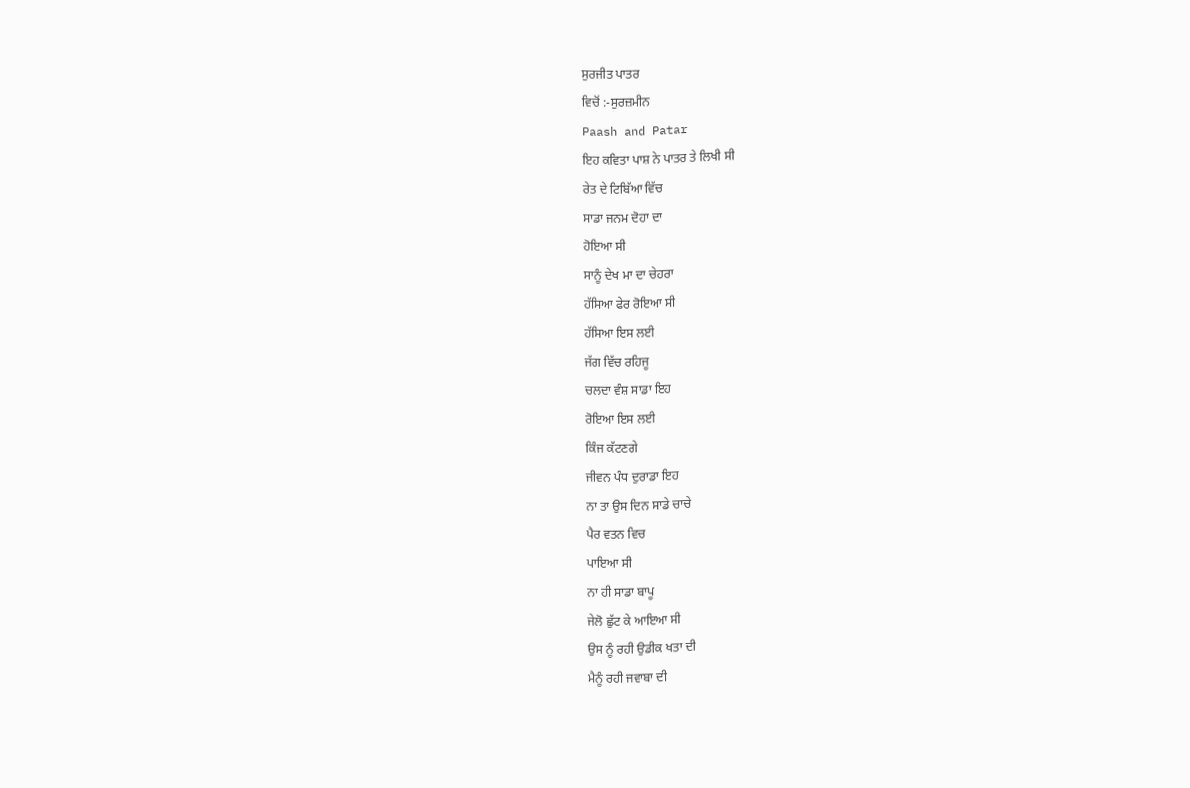ਸੁਰਜੀਤ ਪਾਤਰ
ਵਿਚੋਂ :-ਸੁਰਜ਼ਮੀਨ
Paash and Patar
ਇਹ ਕਵਿਤਾ ਪਾਸ਼ ਨੇ ਪਾਤਰ ਤੇ ਲਿਖੀ ਸੀ
ਰੇਤ ਦੇ ਟਿਬਿੱਆ ਵਿੱਚ
ਸਾਡਾ ਜਨਮ ਦੋਹਾ ਦਾ
ਹੋਇਆ ਸੀ
ਸਾਨੂੰ ਦੇਖ ਮਾ ਦਾ ਚੇਹਰਾ
ਹੱਸਿਆ ਫੇਰ ਰੋਇਆ ਸੀ
ਹੱਸਿਆ ਇਸ ਲਈ
ਜੱਗ ਵਿੱਚ ਰਹਿਜੂ
ਚਲਦਾ ਵੰਸ਼ ਸਾਡਾ ਇਹ
ਰੋਇਆ ਇਸ ਲਈ
ਕਿੰਜ ਕੱਟਣਗੇ
ਜੀਵਨ ਪੰਧ ਦੁਰਾਡਾ ਇਹ
ਨਾ ਤਾ ਉਸ ਦਿਨ ਸਾਡੇ ਚਾਚੇ
ਪੈਰ ਵਤਨ ਵਿਚ
ਪਾਇਆ ਸੀ
ਨਾ ਹੀ ਸਾਡਾ ਬਾਪੂ
ਜੇਲੋ ਛੁੱਟ ਕੇ ਆਇਆ ਸੀ
ਉਸ ਨੂੰ ਰਹੀ ਉਡੀਕ ਖਤਾ ਦੀ
ਮੈਨੂੰ ਰਹੀ ਜਵਾਬਾ ਦੀ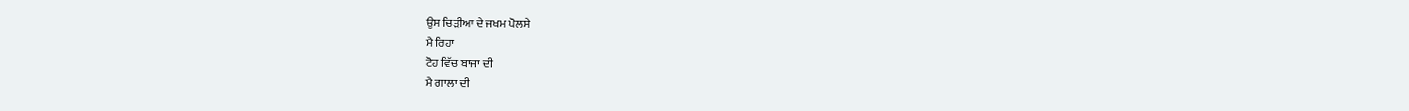ਉਸ ਚਿੜੀਆ ਦੇ ਜਖਮ ਪੋਲਸੇ
ਮੈ ਰਿਹਾ
ਟੋਹ ਵਿੱਚ ਬਾਜਾ ਦੀ
ਮੈ ਗਾਲਾ ਦੀ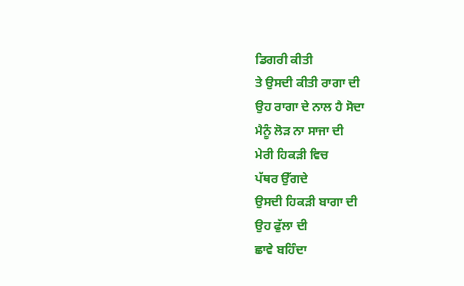ਡਿਗਰੀ ਕੀਤੀ
ਤੇ ਉਸਦੀ ਕੀਤੀ ਰਾਗਾ ਦੀ
ਉਹ ਰਾਗਾ ਦੇ ਨਾਲ ਹੈ ਸੋਦਾ
ਮੈਨੂੰ ਲੋੜ ਨਾ ਸਾਜਾ ਦੀ
ਮੇਰੀ ਹਿਕੜੀ ਵਿਚ
ਪੱਥਰ ਉੱਗਦੇ
ਉਸਦੀ ਹਿਕੜੀ ਬਾਗਾ ਦੀ
ਉਹ ਫੁੱਲਾ ਦੀ
ਛਾਵੇ ਬਹਿੰਦਾ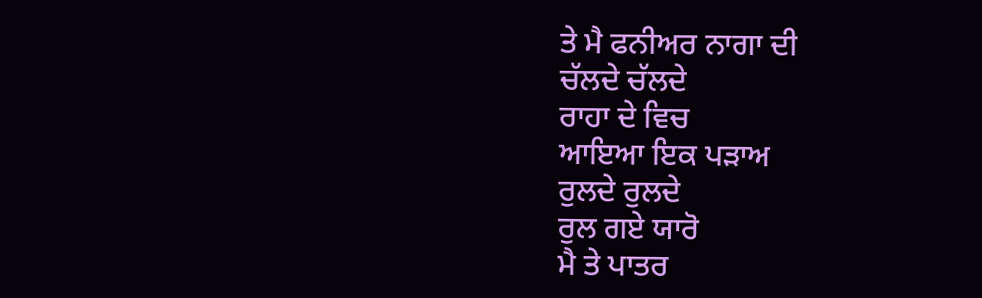ਤੇ ਮੈ ਫਨੀਅਰ ਨਾਗਾ ਦੀ
ਚੱਲਦੇ ਚੱਲਦੇ
ਰਾਹਾ ਦੇ ਵਿਚ
ਆਇਆ ਇਕ ਪੜਾਅ
ਰੁਲਦੇ ਰੁਲਦੇ
ਰੁਲ ਗਏ ਯਾਰੋ
ਮੈ ਤੇ ਪਾਤਰ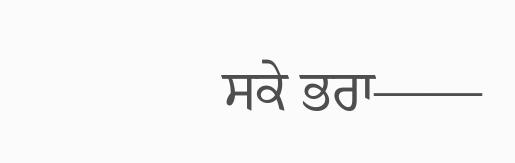ਸਕੇ ਭਰਾ——